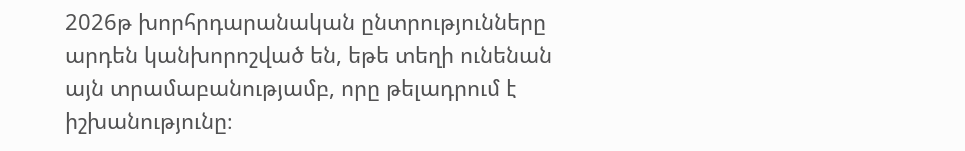2026թ խորհրդարանական ընտրությունները արդեն կանխորոշված են, եթե տեղի ունենան այն տրամաբանությամբ, որը թելադրում է իշխանությունը։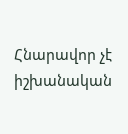Հնարավոր չէ իշխանական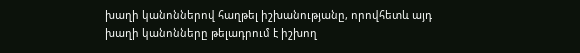խաղի կանոններով հաղթել իշխանությանը, որովհետև այդ խաղի կանոնները թելադրում է իշխող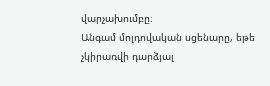վարչախումբը։
Անգամ մոլդովական սցենարը, եթե չկիրառվի դարձյալ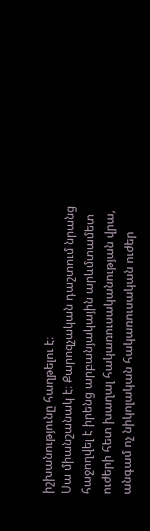իշխանությունը հաղթելու է։
Սա միանշանակ է։ Քարոզչական դաշտում նրանց հաջողվել է իրենց արբանյակային արևմտամետ ուժերի հետ խաղալ հակառուսականության վրա, անգամ ոչ նիկոլական հակառուսական ուժեր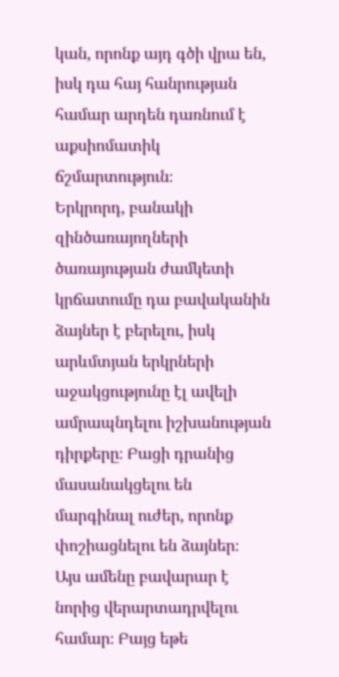կան, որոնք այդ գծի վրա են, իսկ դա հայ հանրության համար արդեն դառնում է աքսիոմատիկ ճշմարտություն։
Երկրորդ, բանակի զինծառայողների ծառայության ժամկետի կրճատումը դա բավականին ձայներ է բերելու, իսկ արևմտյան երկրների աջակցությունը էլ ավելի ամրապնդելու իշխանության դիրքերը։ Բացի դրանից մասանակցելու են մարգինալ ուժեր, որոնք փոշիացնելու են ձայներ։
Այս ամենը բավարար է նորից վերարտադրվելու համար։ Բայց եթե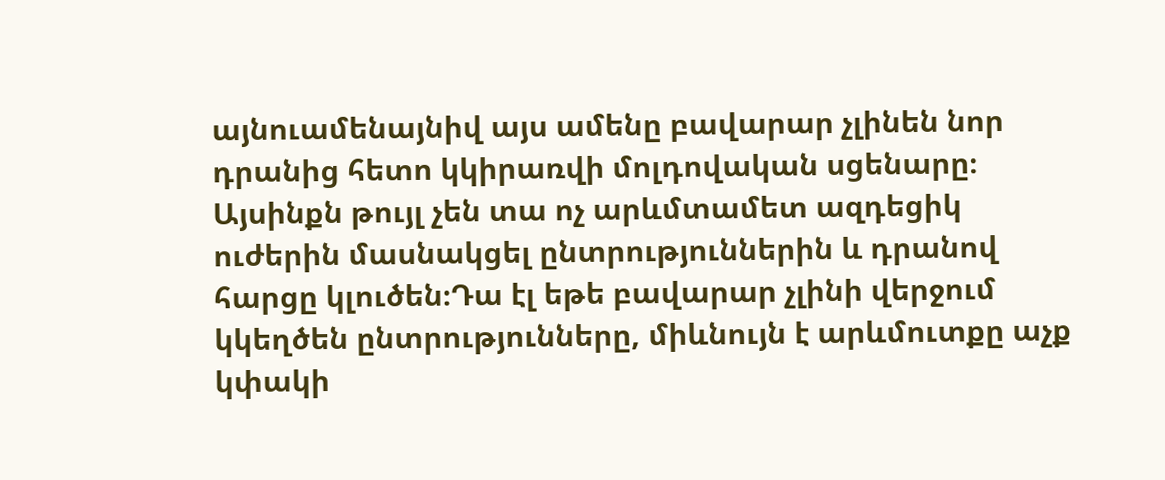այնուամենայնիվ այս ամենը բավարար չլինեն նոր դրանից հետո կկիրառվի մոլդովական սցենարը։ Այսինքն թույլ չեն տա ոչ արևմտամետ ազդեցիկ ուժերին մասնակցել ընտրություններին և դրանով հարցը կլուծեն։Դա էլ եթե բավարար չլինի վերջում կկեղծեն ընտրությունները, միևնույն է արևմուտքը աչք կփակի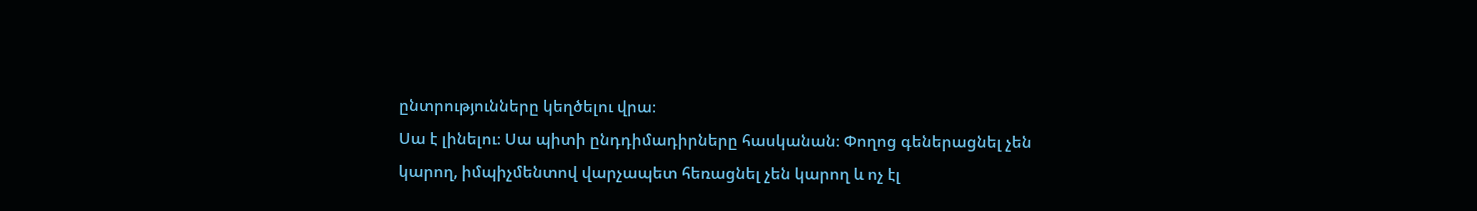ընտրությունները կեղծելու վրա։
Սա է լինելու։ Սա պիտի ընդդիմադիրները հասկանան։ Փողոց գեներացնել չեն կարող, իմպիչմենտով վարչապետ հեռացնել չեն կարող և ոչ էլ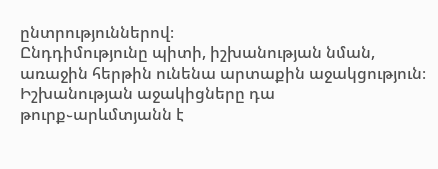ընտրություններով։
Ընդդիմությունը պիտի, իշխանության նման, առաջին հերթին ունենա արտաքին աջակցություն։
Իշխանության աջակիցները դա թուրք֊արևմտյանն է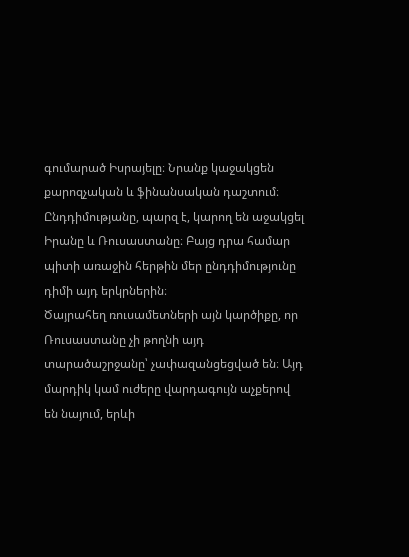գումարած Իսրայելը։ Նրանք կաջակցեն քարոզչական և ֆինանսական դաշտում։ Ընդդիմությանը, պարզ է, կարող են աջակցել Իրանը և Ռուսաստանը։ Բայց դրա համար պիտի առաջին հերթին մեր ընդդիմությունը դիմի այդ երկրներին։
Ծայրահեղ ռուսամետների այն կարծիքը, որ Ռուսաստանը չի թողնի այդ տարածաշրջանը՝ չափազանցեցված են։ Այդ մարդիկ կամ ուժերը վարդագույն աչքերով են նայում, երևի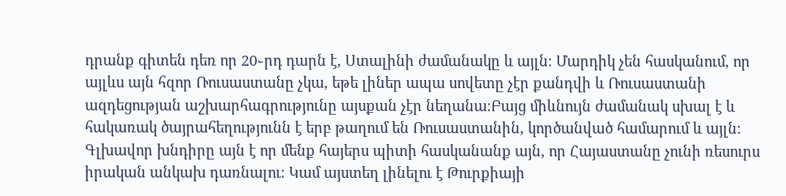դրանք գիտեն դեռ որ 20֊րդ դարն է, Ստալինի ժամանակը և այլն։ Մարդիկ չեն հասկանում, որ այլևս այն հզոր Ռուսաստանը չկա, եթե լիներ ապա սովետը չէր քանդվի և Ռուսաստանի ազդեցության աշխարհագրությունը այսքան չէր նեղանա։Բայց միևնույն ժամանակ սխալ է և հակառակ ծայրահեղությունն է երբ թաղում են Ռուսաստանին, կործանված համարում և այլն։
Գլխավոր խնդիրը այն է որ մենք հայերս պիտի հասկանանք այն, որ Հայաստանը չունի ռեսուրս իրական անկախ դառնալու։ Կամ այստեղ լինելու է Թուրքիայի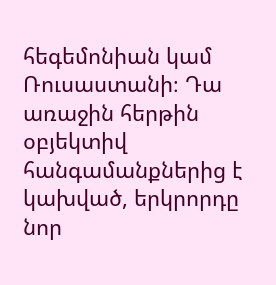հեգեմոնիան կամ Ռուսաստանի։ Դա առաջին հերթին օբյեկտիվ հանգամանքներից է կախված, երկրորդը նոր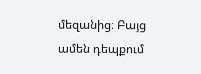մեզանից։ Բայց ամեն դեպքում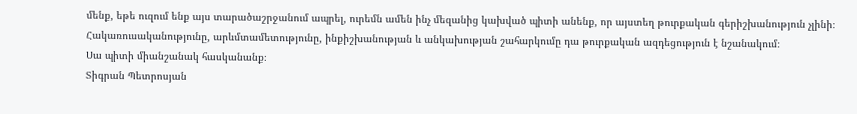մենք, եթե ուզում ենք այս տարածաշրջանում ապրել, ուրեմն ամեն ինչ մեզանից կախված պիտի անենք, որ այստեղ թուրքական գերիշխանություն չլինի։
Հակառուսականությունը, արևմտամետությունը, ինքիշխանության և անկախության շահարկումը դա թուրքական ազդեցություն է նշանակում։
Սա պիտի միանշանակ հասկանանք։
Տիգրան Պետրոսյան